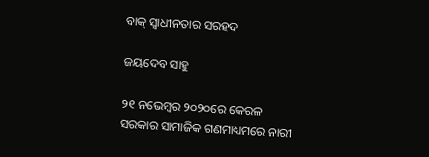ବାକ୍‌ ସ୍ବାଧୀନତାର ସରହଦ

ଜୟଦେବ ସାହୁ

୨୧ ନଭେମ୍ବର ୨୦୨୦ରେ କେରଳ ସରକାର ସାମାଜିକ ଗଣମାଧ୍ୟମରେ ନାରୀ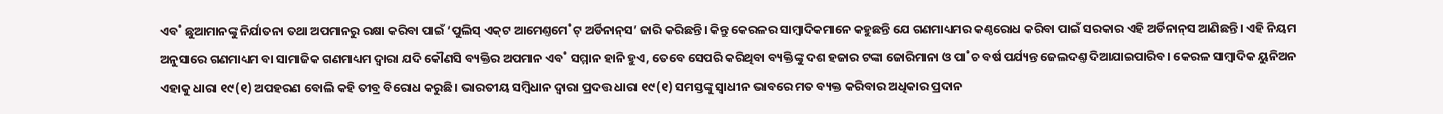ଏବ˚ ଛୁଆମାନଙ୍କୁ ନିର୍ଯାତନା ତଥା ଅପମାନରୁ ରକ୍ଷା କରିବା ପାଇଁ ‘ପୁଲିସ୍‌ ଏକ୍‌ଟ ଆମେଣ୍ତମେ˚ଟ୍‌ ଅର୍ଡିନାନ୍‌ସ’ ଜାରି କରିଛନ୍ତି। କିନ୍ତୁ କେରଳର ସାମ୍ବାଦିକମାନେ କହୁଛନ୍ତି ଯେ ଗଣମାଧ୍ୟମର କଣ୍ଠରୋଧ କରିବା ପାଇଁ ସରକାର ଏହି ଅର୍ଡିନାନ୍‌ସ ଆଣିଛନ୍ତି। ଏହି ନିୟମ ଅନୁସାରେ ଗଣମାଧ୍ୟମ ବା ସାମାଜିକ ଗଣମାଧ୍ୟମ ଦ୍ବାରା ଯଦି କୌଣସି ବ୍ୟକ୍ତିର ଅପମାନ ଏବ˚ ସମ୍ମାନ ହାନି ହୁଏ, ତେବେ ସେପରି କରିଥିବା ବ୍ୟକ୍ତିଙ୍କୁ ଦଶ ହଜାର ଟଙ୍କା ଜୋରିମାନା ଓ ପା˚ଚ ବର୍ଷ ପର୍ଯ୍ୟନ୍ତ ଜେଲଦଣ୍ତ ଦିଆଯାଇପାରିବ। କେରଳ ସାମ୍ବାଦିକ ୟୁନିଅନ ଏହାକୁ ଧାରା ୧୯(୧) ଅପହରଣ ବୋଲି କହି ତୀବ୍ର ବିରୋଧ କରୁଛି। ଭାରତୀୟ ସମ୍ବିଧାନ ଦ୍ବାରା ପ୍ରଦତ୍ତ ଧାରା ୧୯(୧) ସମସ୍ତଙ୍କୁ ସ୍ବାଧୀନ ଭାବରେ ମତ ବ୍ୟକ୍ତ କରିବାର ଅଧିକାର ପ୍ରଦାନ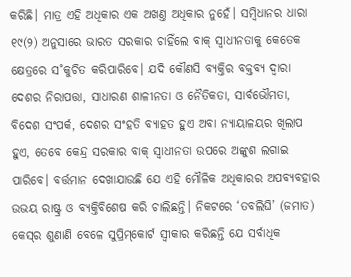କରିଛି। ମାତ୍ର ଏହି ଅଧିକାର ଏକ ଅଖଣ୍ତ ଅଧିକାର ନୁହେଁ। ସମ୍ବିଧାନର ଧାରା ୧୯(୨) ଅନୁସାରେ ଭାରତ ସରକାର ଚାହିଁଲେ ବାକ୍‌ ସ୍ବାଧୀନତାକୁ କେତେକ କ୍ଷେତ୍ରରେ ସ˚କୁଚିତ କରିପାରିବେ। ଯଦି କୌଣସି ବ୍ୟକ୍ତିର ବକ୍ତବ୍ୟ ଦ୍ବାରା ଦେଶର ନିରାପତ୍ତା, ସାଧାରଣ ଶାଳୀନତା ଓ ନୈତିକତା, ସାର୍ବଭୌମତା, ବିଦେଶ ସଂପର୍କ, ଦେଶର ସଂହତି ବ୍ୟାହତ ହୁଏ ଅବା ନ୍ୟାୟାଳୟର ଖିଲାପ ହୁଏ, ତେବେ କେନ୍ଦ୍ର ସରକାର ବାକ୍‌ ସ୍ବାଧୀନତା ଉପରେ ଅଙ୍କୁଶ ଲଗାଇ ପାରିବେ। ବର୍ତ୍ତମାନ ଦେଖାଯାଉଛି ଯେ ଏହି ମୌଳିକ ଅଧିକାରର ଅପବ୍ୟବହାର ଉଭୟ ରାଷ୍ଟ୍ର ଓ ବ୍ୟକ୍ତିବିଶେଷ କରି ଚାଲିଛନ୍ତି। ନିକଟରେ ‘ତବଲିଘି’ (ଜମାତ) କେସ୍‌ର ଶୁଣାଣି ବେଳେ ସୁପ୍ରିମ୍‌କୋର୍ଟ ସ୍ବୀକାର କରିଛନ୍ତି ଯେ ସର୍ବାଧିକ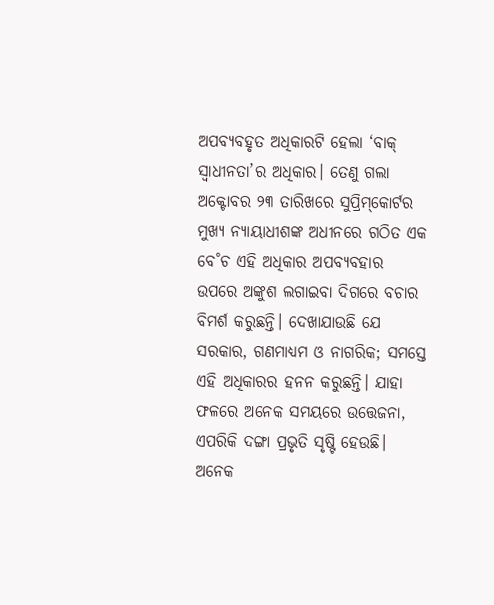ଅପବ୍ୟବହୃତ ଅଧିକାରଟି ହେଲା ‘ବାକ୍‌ ସ୍ବାଧୀନତା’ର ଅଧିକାର। ତେଣୁ ଗଲା ଅକ୍ଟୋବର ୨୩ ତାରିଖରେ ସୁପ୍ରିମ୍‌କୋର୍ଟର ମୁଖ୍ୟ ନ୍ୟାୟାଧୀଶଙ୍କ ଅଧୀନରେ ଗଠିତ ଏକ ବେ˚ଚ ଏହି ଅଧିକାର ଅପବ୍ୟବହାର ଉପରେ ଅଙ୍କୁଶ ଲଗାଇବା ଦିଗରେ ବଚାର ବିମର୍ଶ କରୁଛନ୍ତି। ଦେଖାଯାଉଛି ଯେ ସରକାର, ଗଣମାଧ୍ୟମ ଓ ନାଗରିକ; ସମସ୍ତେ ଏହି ଅଧିକାରର ହନନ କରୁଛନ୍ତି। ଯାହା ଫଳରେ ଅନେକ ସମୟରେ ଉତ୍ତେଜନା, ଏପରିକି ଦଙ୍ଗା ପ୍ରଭୃତି ସୃଷ୍ଟି ହେଉଛି। ଅନେକ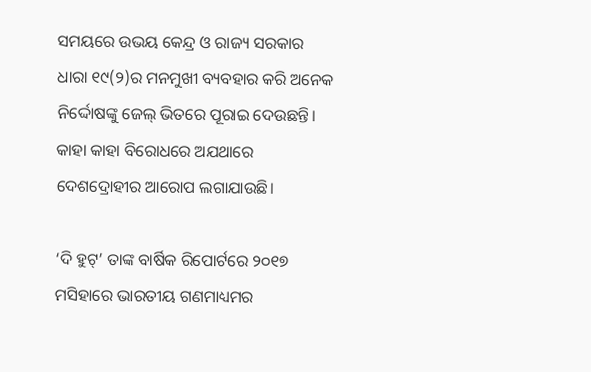ସମୟରେ ଉଭୟ କେନ୍ଦ୍ର ଓ ରାଜ୍ୟ ସରକାର ଧାରା ୧୯(୨)ର ମନମୁଖୀ ବ୍ୟବହାର କରି ଅନେକ ନିର୍ଦ୍ଦୋଷଙ୍କୁ ଜେଲ୍‌ ଭିତରେ ପୂରାଇ ଦେଉଛନ୍ତି। କାହା କାହା ବିରୋଧରେ ଅଯଥାରେ ଦେଶଦ୍ରୋହୀର ଆରୋପ ଲଗାଯାଉଛି।

‘ଦି ହୁଟ୍‌’ ତାଙ୍କ ବାର୍ଷିକ ରିପୋର୍ଟରେ ୨୦୧୭ ମସିହାରେ ଭାରତୀୟ ଗଣମାଧ୍ୟମର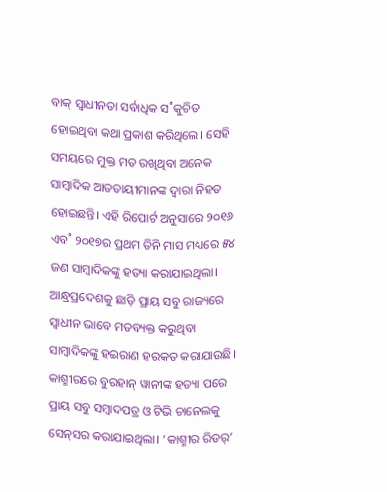ବାକ୍‌ ସ୍ବାଧୀନତା ସର୍ବାଧିକ ସ˚କୁଚିତ ହୋଇଥିବା କଥା ପ୍ରକାଶ କରିଥିଲେ। ସେହି ସମୟରେ ମୁକ୍ତ ମତ ରଖିଥିବା ଅନେକ ସାମ୍ବାଦିକ ଆତତାୟୀମାନଙ୍କ ଦ୍ବାରା ନିହତ ହୋଇଛନ୍ତି। ଏହି ରିପୋର୍ଟ ଅନୁସାରେ ୨୦୧୬ ଏବ˚ ୨୦୧୭ର ପ୍ରଥମ ତିନି ମାସ ମଧ୍ୟରେ ୫୪ ଜଣ ସାମ୍ବାଦିକଙ୍କୁ ହତ୍ୟା କରାଯାଇଥିଲା। ଆନ୍ଧ୍ରପ୍ରଦେଶକୁ ଛାଡ଼ି ପ୍ରାୟ ସବୁ ରାଜ୍ୟରେ ସ୍ବାଧୀନ ଭାବେ ମତବ୍ୟକ୍ତ କରୁଥିବା ସାମ୍ବାଦିକଙ୍କୁ ହଇରାଣ ହରକତ କରାଯାଉଛି। କାଶ୍ମୀରରେ ବୁରହାନ୍‌ ୱାନୀଙ୍କ ହତ୍ୟା ପରେ ପ୍ରାୟ ସବୁ ସମ୍ବାଦପତ୍ର ଓ ଟିଭି ଚାନେଲକୁ ସେନ୍‌ସର କରାଯାଇଥିଲା। ‘କାଶ୍ମୀର ରିଡର୍‌’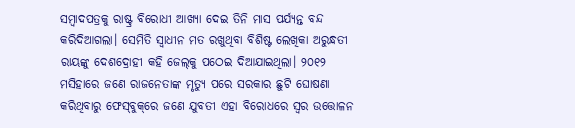ସମ୍ବାଦପତ୍ରକୁ ରାଷ୍ଟ୍ର ବିରୋଧୀ ଆଖ୍ୟା ଦେଇ ତିନି ମାସ ପର୍ଯ୍ୟନ୍ତ ବନ୍ଦ କରିଦିଆଗଲା। ସେମିତି ସ୍ବାଧୀନ ମତ ରଖୁଥିବା ବିଶିଷ୍ଟ ଲେଖିକା ଅରୁନ୍ଧତୀ ରାୟଙ୍କୁ ଦେଶଦ୍ରୋହୀ କହି ଜେଲ୍‌କୁ ପଠେଇ ଦିଆଯାଇଥିଲା। ୨୦୧୨ ମସିହାରେ ଜଣେ ରାଜନେତାଙ୍କ ମୃତ୍ୟୁ ପରେ ସରକାର ଛୁଟି ଘୋଷଣା କରିଥିବାରୁ ଫେସ୍‌ବୁକ୍‌ରେ ଜଣେ ଯୁବତୀ ଏହା ବିରୋଧରେ ସ୍ବର ଉତ୍ତୋଳନ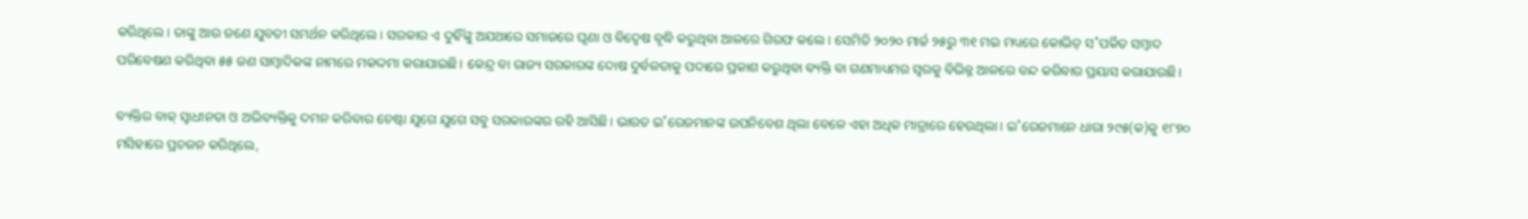କରିଥିଲେ। ତାଙ୍କୁ ଆଉ ଜଣେ ଯୁବତୀ ସମର୍ଥନ କରିଥିଲେ। ସରକାର ଏ ଦୁହିଁଙ୍କୁ ଅଯଥାରେ ସମାଜରେ ଘୃଣା ଓ ବିଦ୍ବେଷ ବୃଦ୍ଧି କରୁଥିବା ଆଳରେ ଗିରଫ କଲେ। ସେମିତି ୨୦୨୦ ମାର୍ଚ୍ଚ ୨୫ରୁ ୩୧ ମଇ ମଧ୍ୟରେ କୋଭିଡ୍ ସ˚ପର୍କିତ ସମ୍ବାଦ ପରିବେଷଣ କରିଥିବା ୫୫ ଜଣ ସାମ୍ବାଦିକଙ୍କ ନାମରେ ମକଦ୍ଦମା କରାଯାଇଛି। କେନ୍ଦ୍ର ବା ରାଜ୍ୟ ସରକାରଙ୍କ ଦୋଷ ଦୁର୍ବଳତାକୁ ପଦାରେ ପ୍ରକାଶ କରୁଥିବା ବ୍ୟକ୍ତି ବା ଗଣମାଧ୍ୟମର ସ୍ବରକୁ ବିଭିନ୍ନ ଆଳରେ ବନ୍ଦ କରିବାର ପ୍ରୟାସ କରାଯାଉଛି।

ବ୍ୟକ୍ତିର ବାକ୍‌ ସ୍ବାଧୀନତା ଓ ଅଭିବ୍ୟକ୍ତିକୁ ଦମନ କରିବାର ଚେଷ୍ଟା ଯୁଗେ ଯୁଗେ ସବୁ ସରକାରଙ୍କର ରହି ଆସିଛି। ଭାରତ ଇ˚ରେଜମାନଙ୍କ ଉପନିବେଶ ଥିଲା ବେଳେ ଏହା ଅଧିକ ମାତ୍ରାରେ ହେଉଥିଲା। ଇ˚ରେଜମାନେ ଧାରା ୨୯୫(କ)କୁ ୧୮୭୦ ମସିହାରେ ପ୍ରଚଳନ କରିଥିଲେ,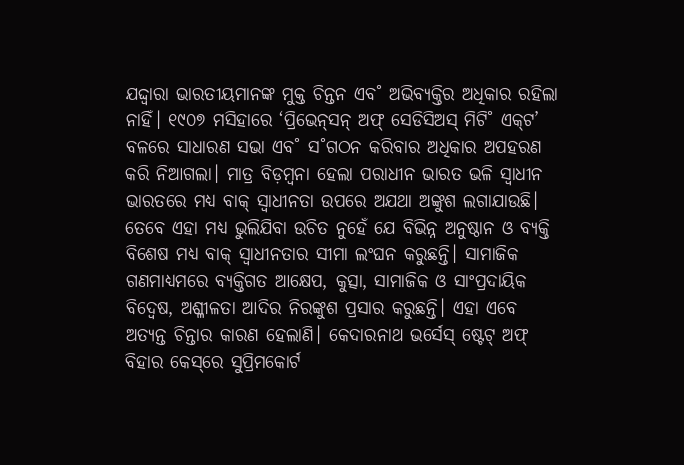ଯଦ୍ଦ୍ବାରା ଭାରତୀୟମାନଙ୍କ ମୁକ୍ତ ଚିନ୍ତନ ଏବ˚ ଅଭିବ୍ୟକ୍ତିର ଅଧିକାର ରହିଲା ନାହିଁ। ୧୯୦୭ ମସିହାରେ ‘ପ୍ରିଭେନ୍‌ସନ୍‌ ଅଫ୍‌ ସେଡିସିଅସ୍‌ ମିଟି˚ ଏକ୍‌ଟ’ ବଳରେ ସାଧାରଣ ସଭା ଏବ˚ ସ˚ଗଠନ କରିବାର ଅଧିକାର ଅପହରଣ କରି ନିଆଗଲା। ମାତ୍ର ବିଡ଼ମ୍ବନା ହେଲା ପରାଧୀନ ଭାରତ ଭଳି ସ୍ବାଧୀନ ଭାରତରେ ମଧ୍ୟ ବାକ୍‌ ସ୍ବାଧୀନତା ଉପରେ ଅଯଥା ଅଙ୍କୁଶ ଲଗାଯାଉଛି। ତେବେ ଏହା ମଧ୍ୟ ଭୁଲିଯିବା ଉଚିତ ନୁହେଁ ଯେ ବିଭିନ୍ନ ଅନୁଷ୍ଠାନ ଓ ବ୍ୟକ୍ତି ବିଶେଷ ମଧ୍ୟ ବାକ୍‌ ସ୍ବାଧୀନତାର ସୀମା ଲଂଘନ କରୁଛନ୍ତି। ସାମାଜିକ ଗଣମାଧ୍ୟମରେ ବ୍ୟକ୍ତିଗତ ଆକ୍ଷେପ, କୁତ୍ସା, ସାମାଜିକ ଓ ସାଂପ୍ରଦାୟିକ ବିଦ୍ବେଷ, ଅଶ୍ଳୀଳତା ଆଦିର ନିରଙ୍କୁଶ ପ୍ରସାର କରୁଛନ୍ତି। ଏହା ଏବେ ଅତ୍ୟନ୍ତ ଚିନ୍ତାର କାରଣ ହେଲାଣି। କେଦାରନାଥ ଭର୍ସେସ୍‌ ଷ୍ଟେଟ୍‌ ଅଫ୍‌ ବିହାର କେସ୍‌ରେ ସୁପ୍ରିମକୋର୍ଟ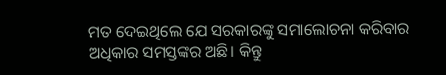ମତ ଦେଇଥିଲେ ଯେ ସରକାରଙ୍କୁ ସମାଲୋଚନା କରିବାର ଅଧିକାର ସମସ୍ତଙ୍କର ଅଛି। କିନ୍ତୁ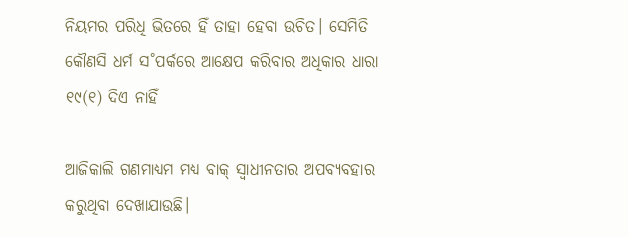ନିୟମର ପରିଧି ଭିତରେ ହିଁ ତାହା ହେବା ଉଚିତ। ସେମିତି କୌଣସି ଧର୍ମ ସ˚ପର୍କରେ ଆକ୍ଷେପ କରିବାର ଅଧିକାର ଧାରା ୧୯(୧) ଦିଏ ନାହିଁ

ଆଜିକାଲି ଗଣମାଧ୍ୟମ ମଧ୍ୟ ବାକ୍‌ ସ୍ବାଧୀନତାର ଅପବ୍ୟବହାର କରୁଥିବା ଦେଖାଯାଉଛି।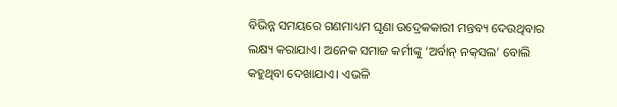ବିଭିନ୍ନ ସମୟରେ ଗଣମାଧ୍ୟମ ଘୃଣା ଉଦ୍ରେକକାରୀ ମନ୍ତବ୍ୟ ଦେଉଥିବାର ଲକ୍ଷ୍ୟ କରାଯାଏ। ଅନେକ ସମାଜ କର୍ମୀଙ୍କୁ ‘ଅର୍ବାନ୍‌ ନକ୍‌ସଲ’ ବୋଲି କହୁଥିବା ଦେଖାଯାଏ। ଏଭଳି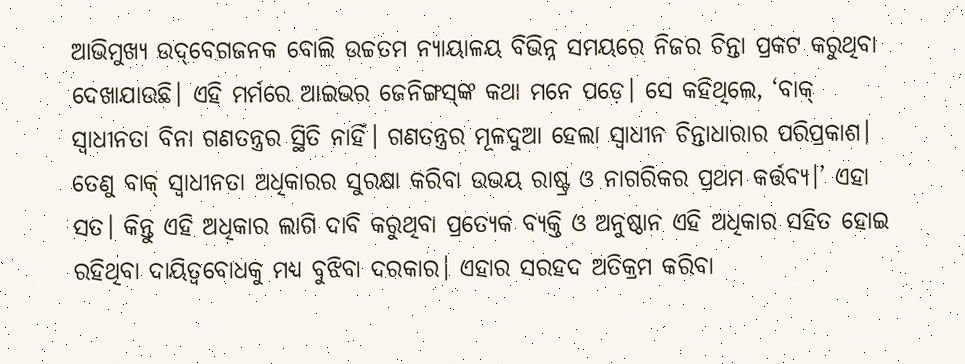ଆଭିମୁଖ୍ୟ ଉଦ୍‌ବେଗଜନକ ବୋଲି ଉଚ୍ଚତମ ନ୍ୟାୟାଳୟ ବିଭିନ୍ନ ସମୟରେ ନିଜର ଚିନ୍ତା ପ୍ରକଟ କରୁଥିବା ଦେଖାଯାଉଛି। ଏହି ମର୍ମରେ ଆଇଭର ଜେନିଙ୍ଗସ୍‌ଙ୍କ କଥା ମନେ ପଡ଼େ। ସେ କହିଥିଲେ, ‘ବାକ୍‌ ସ୍ବାଧୀନତା ବିନା ଗଣତନ୍ତ୍ରର ସ୍ଥିତି ନାହିଁ। ଗଣତନ୍ତ୍ରର ମୂଳଦୁଆ ହେଲା ସ୍ବାଧୀନ ଚିନ୍ତାଧାରାର ପରିପ୍ରକାଶ। ତେଣୁ ବାକ୍‌ ସ୍ବାଧୀନତା ଅଧିକାରର ସୁରକ୍ଷା କରିବା ଉଭୟ ରାଷ୍ଟ୍ର ଓ ନାଗରିକର ପ୍ରଥମ କର୍ତ୍ତବ୍ୟ।’ ଏହା ସତ। କିନ୍ତୁ ଏହି ଅଧିକାର ଲାଗି ଦାବି କରୁଥିବା ପ୍ରତ୍ୟେକ ବ୍ୟକ୍ତି ଓ ଅନୁଷ୍ଠାନ ଏହି ଅଧିକାର ସହିତ ହୋଇ ରହିଥିବା ଦାୟିତ୍ବବୋଧକୁ ମଧ୍ୟ ବୁଝିବା ଦରକାର। ଏହାର ସରହଦ ଅତିକ୍ରମ କରିବା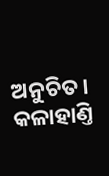ଅନୁଚିତ।
କଳାହାଣ୍ତି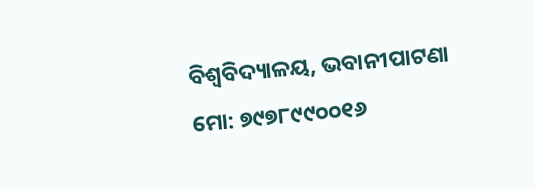ବିଶ୍ବବିଦ୍ୟାଳୟ, ଭବାନୀପାଟଣା
ମୋ: ୭୯୭୮୯୯୦୦୧୬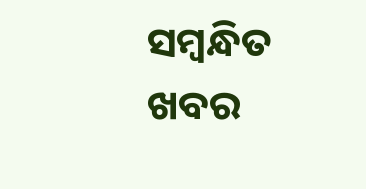ସମ୍ବନ୍ଧିତ ଖବର